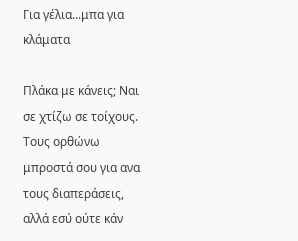Για γέλια...μπα για κλάματα

Πλάκα με κάνεις; Ναι σε χτίζω σε τοίχους. Τους ορθώνω μπροστά σου για ανα τους διαπεράσεις, αλλά εσύ ούτε κάν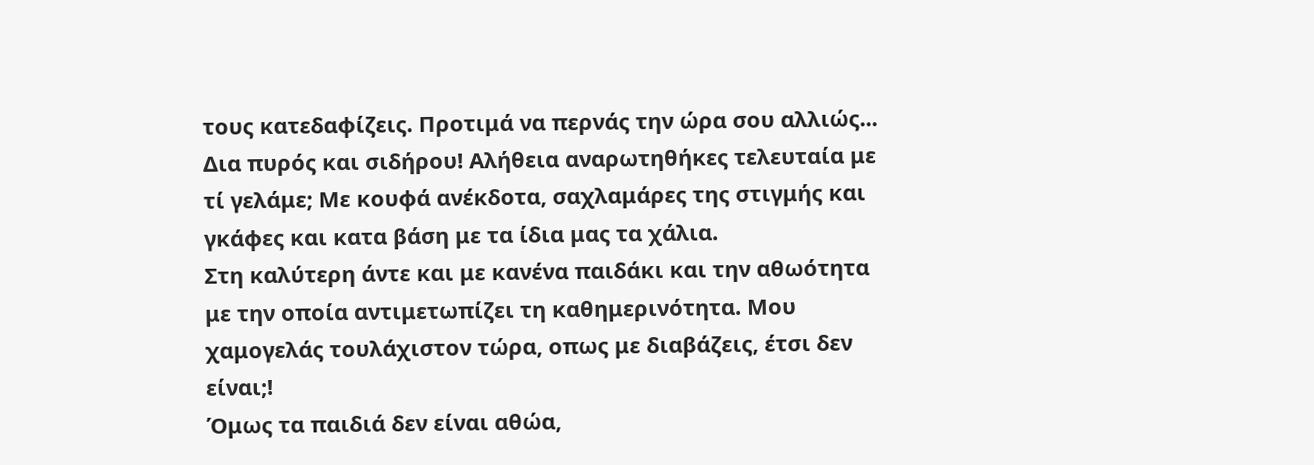τους κατεδαφίζεις. Προτιμά να περνάς την ώρα σου αλλιώς... Δια πυρός και σιδήρου! Αλήθεια αναρωτηθήκες τελευταία με τί γελάμε; Με κουφά ανέκδοτα, σαχλαμάρες της στιγμής και γκάφες και κατα βάση με τα ίδια μας τα χάλια.
Στη καλύτερη άντε και με κανένα παιδάκι και την αθωότητα με την οποία αντιμετωπίζει τη καθημερινότητα. Μου χαμογελάς τουλάχιστον τώρα, οπως με διαβάζεις, έτσι δεν είναι;!
Όμως τα παιδιά δεν είναι αθώα,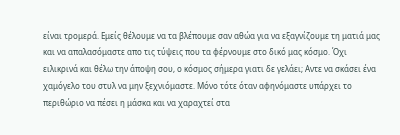είναι τρομερά. Εμείς θέλουμε να τα βλέπουμε σαν αθώα για να εξαγνίζουμε τη ματιά μας και να απαλασόμαστε απο τις τύψεις που τα φέρνουμε στο δικό μας κόσμο. Όχι ειλικρινά και θέλω την άποψη σου, ο κόσμος σήμερα γιατι δε γελάει; Αντε να σκάσει ένα χαμόγελο του στυλ να μην ξεχνιόμαστε. Μόνο τότε όταν αφηνόμαστε υπάρχει το περιθώριο να πέσει η μάσκα και να χαραχτεί στα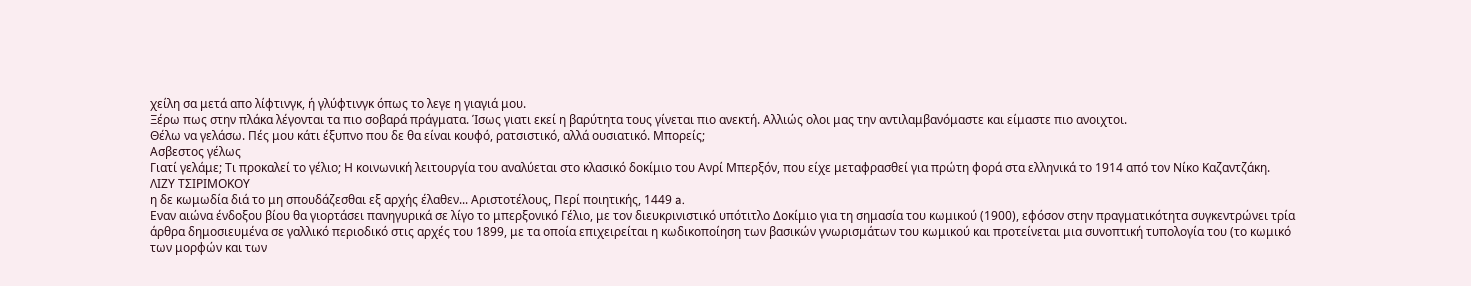χείλη σα μετά απο λίφτινγκ, ή γλύφτινγκ όπως το λεγε η γιαγιά μου.
Ξέρω πως στην πλάκα λέγονται τα πιο σοβαρά πράγματα. Ίσως γιατι εκεί η βαρύτητα τους γίνεται πιο ανεκτή. Αλλιώς ολοι μας την αντιλαμβανόμαστε και είμαστε πιο ανοιχτοι.
Θέλω να γελάσω. Πές μου κάτι έξυπνο που δε θα είναι κουφό, ρατσιστικό, αλλά ουσιατικό. Μπορείς;
Ασβεστος γέλως
Γιατί γελάμε; Τι προκαλεί το γέλιο; Η κοινωνική λειτουργία του αναλύεται στο κλασικό δοκίμιο του Ανρί Μπερξόν, που είχε μεταφρασθεί για πρώτη φορά στα ελληνικά το 1914 από τον Νίκο Καζαντζάκη.
ΛΙΖΥ ΤΣΙΡΙΜΟΚΟΥ
η δε κωμωδία διά το μη σπουδάζεσθαι εξ αρχής έλαθεν... Αριστοτέλους, Περί ποιητικής, 1449 a.
Εναν αιώνα ένδοξου βίου θα γιορτάσει πανηγυρικά σε λίγο το μπερξονικό Γέλιο, με τον διευκρινιστικό υπότιτλο Δοκίμιο για τη σημασία του κωμικού (1900), εφόσον στην πραγματικότητα συγκεντρώνει τρία άρθρα δημοσιευμένα σε γαλλικό περιοδικό στις αρχές του 1899, με τα οποία επιχειρείται η κωδικοποίηση των βασικών γνωρισμάτων του κωμικού και προτείνεται μια συνοπτική τυπολογία του (το κωμικό των μορφών και των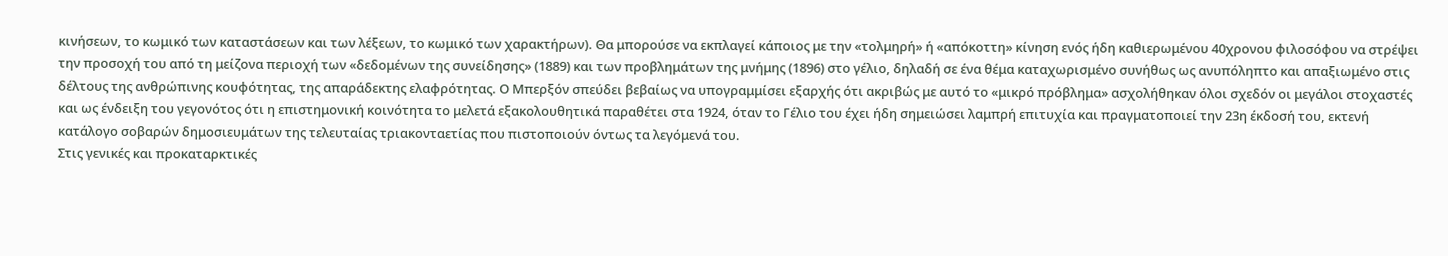κινήσεων, το κωμικό των καταστάσεων και των λέξεων, το κωμικό των χαρακτήρων). Θα μπορούσε να εκπλαγεί κάποιος με την «τολμηρή» ή «απόκοττη» κίνηση ενός ήδη καθιερωμένου 40χρονου φιλοσόφου να στρέψει την προσοχή του από τη μείζονα περιοχή των «δεδομένων της συνείδησης» (1889) και των προβλημάτων της μνήμης (1896) στο γέλιο, δηλαδή σε ένα θέμα καταχωρισμένο συνήθως ως ανυπόληπτο και απαξιωμένο στις δέλτους της ανθρώπινης κουφότητας, της απαράδεκτης ελαφρότητας. Ο Μπερξόν σπεύδει βεβαίως να υπογραμμίσει εξαρχής ότι ακριβώς με αυτό το «μικρό πρόβλημα» ασχολήθηκαν όλοι σχεδόν οι μεγάλοι στοχαστές και ως ένδειξη του γεγονότος ότι η επιστημονική κοινότητα το μελετά εξακολουθητικά παραθέτει στα 1924, όταν το Γέλιο του έχει ήδη σημειώσει λαμπρή επιτυχία και πραγματοποιεί την 23η έκδοσή του, εκτενή κατάλογο σοβαρών δημοσιευμάτων της τελευταίας τριακονταετίας που πιστοποιούν όντως τα λεγόμενά του.
Στις γενικές και προκαταρκτικές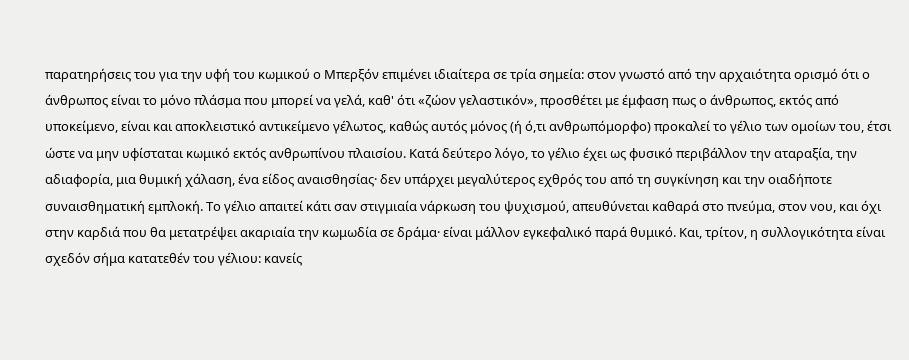παρατηρήσεις του για την υφή του κωμικού ο Μπερξόν επιμένει ιδιαίτερα σε τρία σημεία: στον γνωστό από την αρχαιότητα ορισμό ότι ο άνθρωπος είναι το μόνο πλάσμα που μπορεί να γελά, καθ' ότι «ζώον γελαστικόν», προσθέτει με έμφαση πως ο άνθρωπος, εκτός από υποκείμενο, είναι και αποκλειστικό αντικείμενο γέλωτος, καθώς αυτός μόνος (ή ό,τι ανθρωπόμορφο) προκαλεί το γέλιο των ομοίων του, έτσι ώστε να μην υφίσταται κωμικό εκτός ανθρωπίνου πλαισίου. Κατά δεύτερο λόγο, το γέλιο έχει ως φυσικό περιβάλλον την αταραξία, την αδιαφορία, μια θυμική χάλαση, ένα είδος αναισθησίας· δεν υπάρχει μεγαλύτερος εχθρός του από τη συγκίνηση και την οιαδήποτε συναισθηματική εμπλοκή. Το γέλιο απαιτεί κάτι σαν στιγμιαία νάρκωση του ψυχισμού, απευθύνεται καθαρά στο πνεύμα, στον νου, και όχι στην καρδιά που θα μετατρέψει ακαριαία την κωμωδία σε δράμα· είναι μάλλον εγκεφαλικό παρά θυμικό. Και, τρίτον, η συλλογικότητα είναι σχεδόν σήμα κατατεθέν του γέλιου: κανείς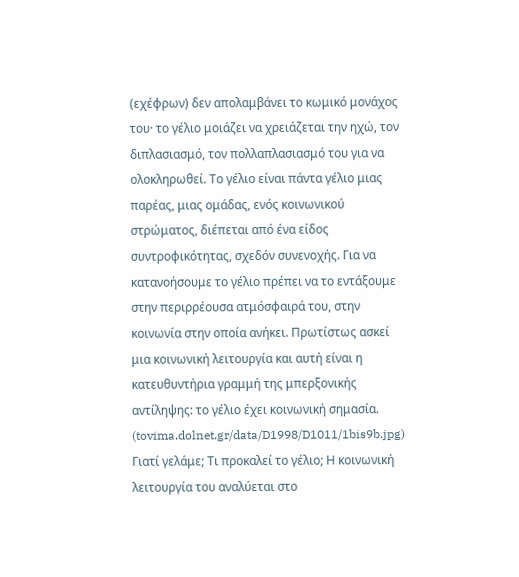(εχέφρων) δεν απολαμβάνει το κωμικό μονάχος του· το γέλιο μοιάζει να χρειάζεται την ηχώ, τον διπλασιασμό, τον πολλαπλασιασμό του για να ολοκληρωθεί. Το γέλιο είναι πάντα γέλιο μιας παρέας, μιας ομάδας, ενός κοινωνικού στρώματος, διέπεται από ένα είδος συντροφικότητας, σχεδόν συνενοχής. Για να κατανοήσουμε το γέλιο πρέπει να το εντάξουμε στην περιρρέουσα ατμόσφαιρά του, στην κοινωνία στην οποία ανήκει. Πρωτίστως ασκεί μια κοινωνική λειτουργία και αυτή είναι η κατευθυντήρια γραμμή της μπερξονικής αντίληψης: το γέλιο έχει κοινωνική σημασία.
(tovima.dolnet.gr/data/D1998/D1011/1bis9b.jpg)
Γιατί γελάμε; Τι προκαλεί το γέλιο; Η κοινωνική λειτουργία του αναλύεται στο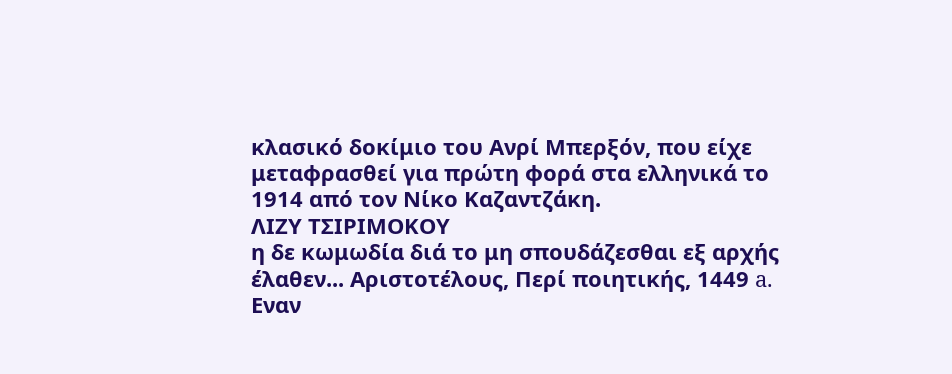κλασικό δοκίμιο του Ανρί Μπερξόν, που είχε μεταφρασθεί για πρώτη φορά στα ελληνικά το 1914 από τον Νίκο Καζαντζάκη.
ΛΙΖΥ ΤΣΙΡΙΜΟΚΟΥ
η δε κωμωδία διά το μη σπουδάζεσθαι εξ αρχής έλαθεν... Αριστοτέλους, Περί ποιητικής, 1449 a.
Εναν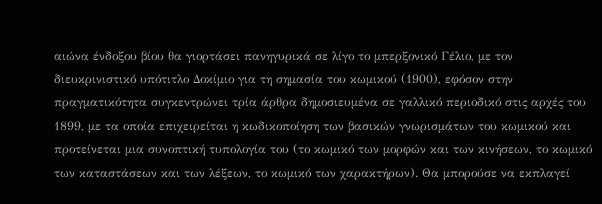αιώνα ένδοξου βίου θα γιορτάσει πανηγυρικά σε λίγο το μπερξονικό Γέλιο, με τον διευκρινιστικό υπότιτλο Δοκίμιο για τη σημασία του κωμικού (1900), εφόσον στην πραγματικότητα συγκεντρώνει τρία άρθρα δημοσιευμένα σε γαλλικό περιοδικό στις αρχές του 1899, με τα οποία επιχειρείται η κωδικοποίηση των βασικών γνωρισμάτων του κωμικού και προτείνεται μια συνοπτική τυπολογία του (το κωμικό των μορφών και των κινήσεων, το κωμικό των καταστάσεων και των λέξεων, το κωμικό των χαρακτήρων). Θα μπορούσε να εκπλαγεί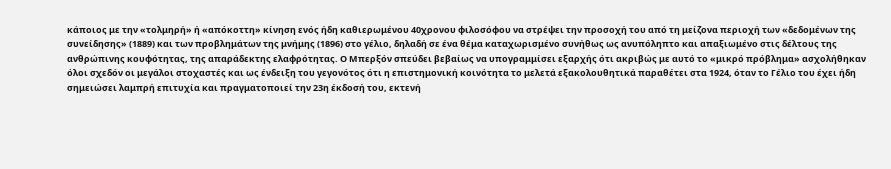κάποιος με την «τολμηρή» ή «απόκοττη» κίνηση ενός ήδη καθιερωμένου 40χρονου φιλοσόφου να στρέψει την προσοχή του από τη μείζονα περιοχή των «δεδομένων της συνείδησης» (1889) και των προβλημάτων της μνήμης (1896) στο γέλιο, δηλαδή σε ένα θέμα καταχωρισμένο συνήθως ως ανυπόληπτο και απαξιωμένο στις δέλτους της ανθρώπινης κουφότητας, της απαράδεκτης ελαφρότητας. Ο Μπερξόν σπεύδει βεβαίως να υπογραμμίσει εξαρχής ότι ακριβώς με αυτό το «μικρό πρόβλημα» ασχολήθηκαν όλοι σχεδόν οι μεγάλοι στοχαστές και ως ένδειξη του γεγονότος ότι η επιστημονική κοινότητα το μελετά εξακολουθητικά παραθέτει στα 1924, όταν το Γέλιο του έχει ήδη σημειώσει λαμπρή επιτυχία και πραγματοποιεί την 23η έκδοσή του, εκτενή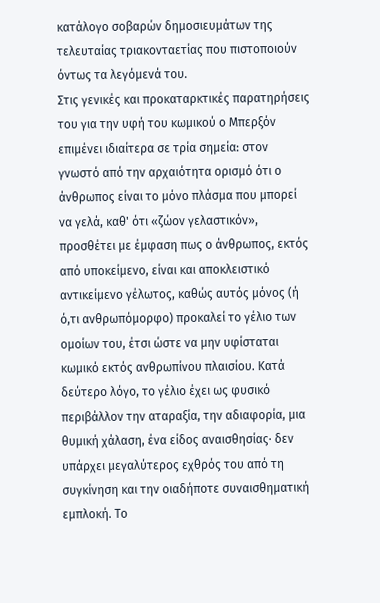κατάλογο σοβαρών δημοσιευμάτων της τελευταίας τριακονταετίας που πιστοποιούν όντως τα λεγόμενά του.
Στις γενικές και προκαταρκτικές παρατηρήσεις του για την υφή του κωμικού ο Μπερξόν επιμένει ιδιαίτερα σε τρία σημεία: στον γνωστό από την αρχαιότητα ορισμό ότι ο άνθρωπος είναι το μόνο πλάσμα που μπορεί να γελά, καθ' ότι «ζώον γελαστικόν», προσθέτει με έμφαση πως ο άνθρωπος, εκτός από υποκείμενο, είναι και αποκλειστικό αντικείμενο γέλωτος, καθώς αυτός μόνος (ή ό,τι ανθρωπόμορφο) προκαλεί το γέλιο των ομοίων του, έτσι ώστε να μην υφίσταται κωμικό εκτός ανθρωπίνου πλαισίου. Κατά δεύτερο λόγο, το γέλιο έχει ως φυσικό περιβάλλον την αταραξία, την αδιαφορία, μια θυμική χάλαση, ένα είδος αναισθησίας· δεν υπάρχει μεγαλύτερος εχθρός του από τη συγκίνηση και την οιαδήποτε συναισθηματική εμπλοκή. Το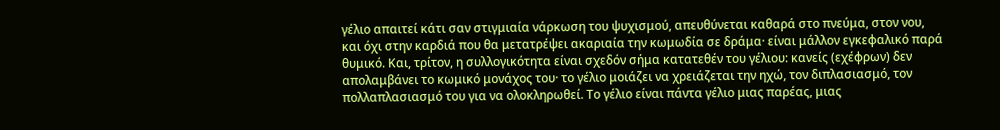γέλιο απαιτεί κάτι σαν στιγμιαία νάρκωση του ψυχισμού, απευθύνεται καθαρά στο πνεύμα, στον νου, και όχι στην καρδιά που θα μετατρέψει ακαριαία την κωμωδία σε δράμα· είναι μάλλον εγκεφαλικό παρά θυμικό. Και, τρίτον, η συλλογικότητα είναι σχεδόν σήμα κατατεθέν του γέλιου: κανείς (εχέφρων) δεν απολαμβάνει το κωμικό μονάχος του· το γέλιο μοιάζει να χρειάζεται την ηχώ, τον διπλασιασμό, τον πολλαπλασιασμό του για να ολοκληρωθεί. Το γέλιο είναι πάντα γέλιο μιας παρέας, μιας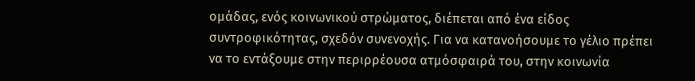ομάδας, ενός κοινωνικού στρώματος, διέπεται από ένα είδος συντροφικότητας, σχεδόν συνενοχής. Για να κατανοήσουμε το γέλιο πρέπει να το εντάξουμε στην περιρρέουσα ατμόσφαιρά του, στην κοινωνία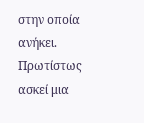στην οποία ανήκει. Πρωτίστως ασκεί μια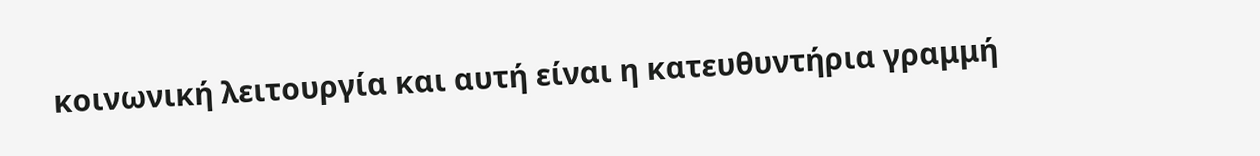κοινωνική λειτουργία και αυτή είναι η κατευθυντήρια γραμμή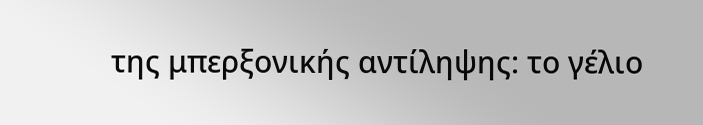της μπερξονικής αντίληψης: το γέλιο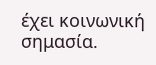έχει κοινωνική σημασία.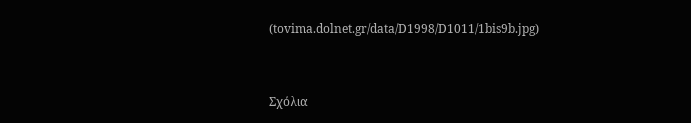(tovima.dolnet.gr/data/D1998/D1011/1bis9b.jpg)


Σχόλια